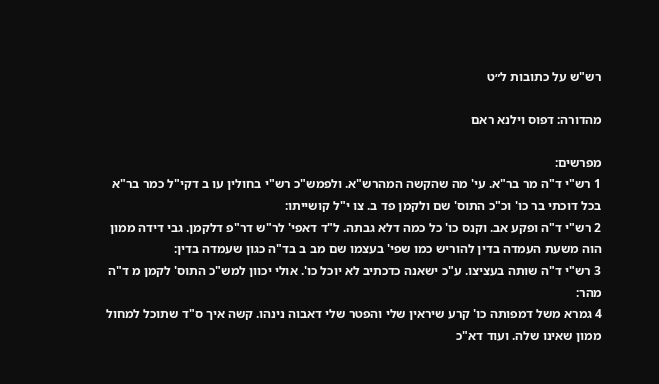רש"ש על כתובות ל״ט

מהדורה: דפוס וילנא ראם

מפרשים:
1 רש"י ד"ה מר בר"א. עי' מה שהקשה המהרש"א. ולפמש"כ רש"י בחולין עו ב דקי"ל כמר בר"א בכל דוכתי בר כו' וכ"כ התוס' שם ולקמן פד ב. צו י"ל קושייתו:
2 רש"י ד"ה ופקע אב. וקנס כו' כל כמה דלא גבתה. ל"ד דאפי' לר"ש דר"פ דלקמן. גבי דידה ממון הוה משעת העמדה בדין להוריש כמו שפי' בעצמו שם מב ב בד"ה כגון שעמדה בדין:
3 רש"י ד"ה שותה בעציצו. ע"כ ישאנה כדכתיב לא יוכל כו'. אולי יכוון למש"כ התוס' לקמן מ ד"ה מהר:
4 גמרא משל דמפותה כו' קרע שיראין שלי והפטר שלי דאבוה נינהו. קשה איך ס"ד שתוכל למחול ממון שאינו שלה. ועוד דא"כ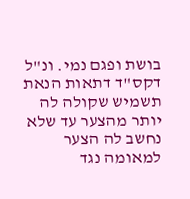בושת ופגם נמי. ונ"ל דקס"ד דתאות הנאת תשמיש שקולה לה יותר מהצער עד שלא נחשב לה הצער למאומה נגד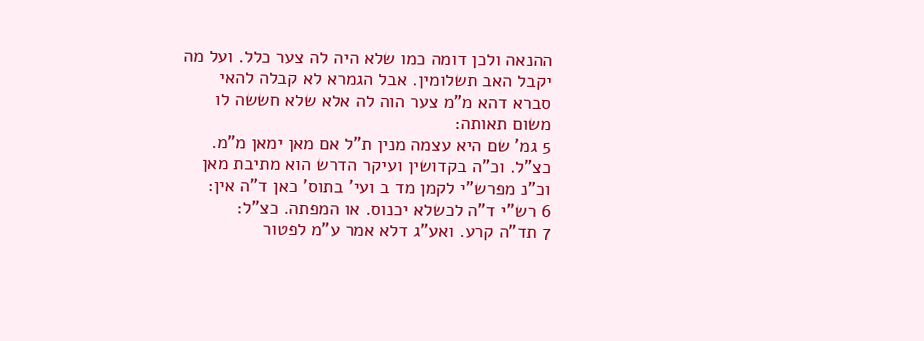ההנאה ולכן דומה כמו שלא היה לה צער כלל. ועל מה יקבל האב תשלומין. אבל הגמרא לא קבלה להאי סברא דהא מ"מ צער הוה לה אלא שלא חששה לו משום תאותה:
5 גמ' שם היא עצמה מנין ת"ל אם מאן ימאן מ"מ. כצ"ל. וכ"ה בקדושין ועיקר הדרש הוא מתיבת מאן וכ"נ מפרש"י לקמן מד ב ועי' בתוס' כאן ד"ה אין:
6 רש"י ד"ה לכשלא יכנוס. או המפתה. כצ"ל:
7 תד"ה קרע. ואע"ג דלא אמר ע"מ לפטור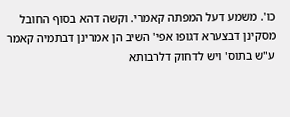כו'. משמע דעל המפתה קאמרי. וקשה דהא בסוף החובל מסקינן דבצערא דגופו אפי' השיב הן אמרינן דבתמיה קאמר ע"ש בתוס' ויש לדחוק דלרבותא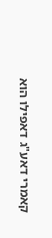קאמרי דאע"ג דאפילו הוא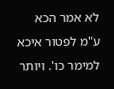לא אמר הכא ע"מ לפטור איכא למימר כו'. ויותר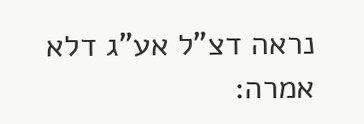נראה דצ"ל אע"ג דלא אמרה: